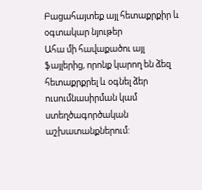Բացահայտեք այլ հետաքրքիր և օգտակար նյութեր
Ահա մի հավաքածու այլ ֆայլերից, որոնք կարող են ձեզ հետաքրքրել և օգնել ձեր ուսումնասիրման կամ ստեղծագործական աշխատանքներում: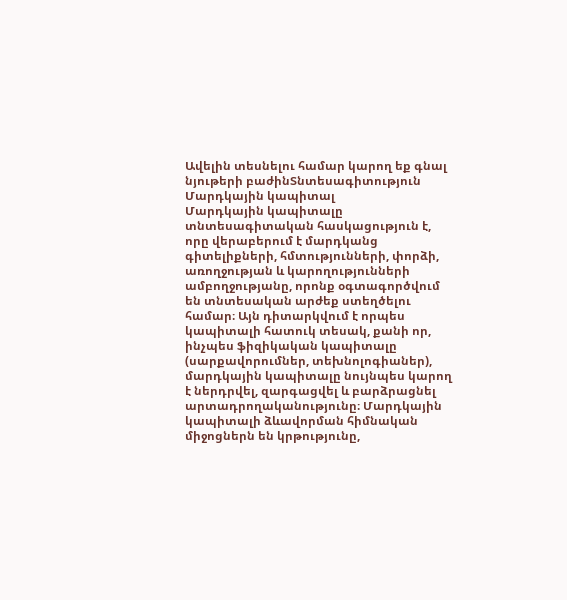Ավելին տեսնելու համար կարող եք գնալ նյութերի բաժինՏնտեսագիտություն
Մարդկային կապիտալ
Մարդկային կապիտալը տնտեսագիտական հասկացություն է, որը վերաբերում է մարդկանց գիտելիքների, հմտությունների, փորձի, առողջության և կարողությունների ամբողջությանը, որոնք օգտագործվում են տնտեսական արժեք ստեղծելու համար։ Այն դիտարկվում է որպես կապիտալի հատուկ տեսակ, քանի որ, ինչպես ֆիզիկական կապիտալը (սարքավորումներ, տեխնոլոգիաներ), մարդկային կապիտալը նույնպես կարող է ներդրվել, զարգացվել և բարձրացնել արտադրողականությունը։ Մարդկային կապիտալի ձևավորման հիմնական միջոցներն են կրթությունը,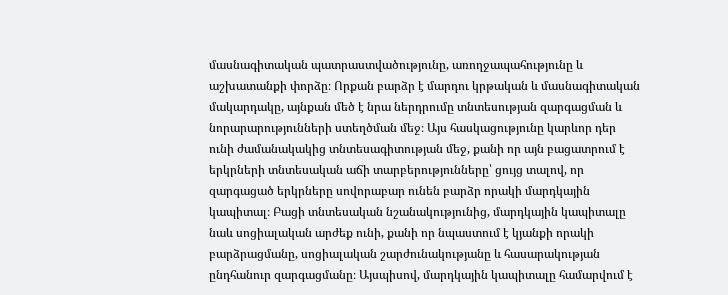մասնագիտական պատրաստվածությունը, առողջապահությունը և աշխատանքի փորձը։ Որքան բարձր է մարդու կրթական և մասնագիտական մակարդակը, այնքան մեծ է նրա ներդրումը տնտեսության զարգացման և նորարարությունների ստեղծման մեջ։ Այս հասկացությունը կարևոր դեր ունի ժամանակակից տնտեսագիտության մեջ, քանի որ այն բացատրում է երկրների տնտեսական աճի տարբերությունները՝ ցույց տալով, որ զարգացած երկրները սովորաբար ունեն բարձր որակի մարդկային կապիտալ։ Բացի տնտեսական նշանակությունից, մարդկային կապիտալը նաև սոցիալական արժեք ունի, քանի որ նպաստում է կյանքի որակի բարձրացմանը, սոցիալական շարժունակությանը և հասարակության ընդհանուր զարգացմանը։ Այսպիսով, մարդկային կապիտալը համարվում է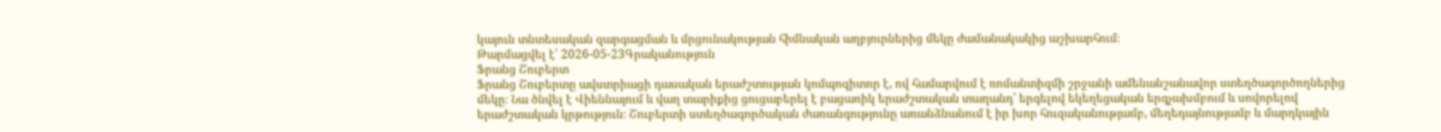կայուն տնտեսական զարգացման և մրցունակության հիմնական աղբյուրներից մեկը ժամանակակից աշխարհում։
Թարմացվել է՝ 2026-05-23Գրականություն
Ֆրանց Շուբերտ
Ֆրանց Շուբերտը ավստրիացի դասական երաժշտության կոմպոզիտոր է, ով համարվում է ռոմանտիզմի շրջանի ամենանշանավոր ստեղծագործողներից մեկը։ Նա ծնվել է Վիեննայում և վաղ տարիքից ցուցաբերել է բացառիկ երաժշտական տաղանդ՝ երգելով եկեղեցական երգչախմբում և սովորելով երաժշտական կրթություն։ Շուբերտի ստեղծագործական ժառանգությունը առանձնանում է իր խոր հուզականությամբ, մեղեդայնությամբ և մարդկային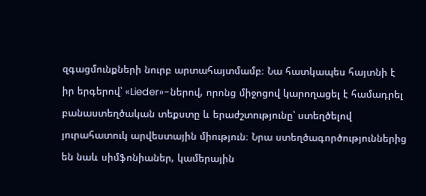զգացմունքների նուրբ արտահայտմամբ։ Նա հատկապես հայտնի է իր երգերով՝ «Lieder»-ներով, որոնց միջոցով կարողացել է համադրել բանաստեղծական տեքստը և երաժշտությունը՝ ստեղծելով յուրահատուկ արվեստային միություն։ Նրա ստեղծագործություններից են նաև սիմֆոնիաներ, կամերային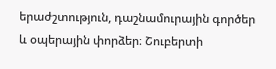երաժշտություն, դաշնամուրային գործեր և օպերային փորձեր։ Շուբերտի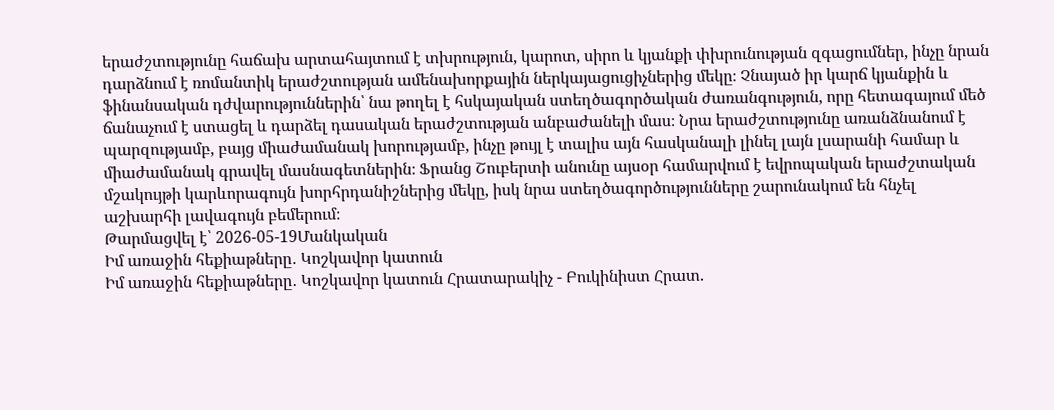երաժշտությունը հաճախ արտահայտում է տխրություն, կարոտ, սիրո և կյանքի փխրունության զգացումներ, ինչը նրան դարձնում է ռոմանտիկ երաժշտության ամենախորքային ներկայացուցիչներից մեկը։ Չնայած իր կարճ կյանքին և ֆինանսական դժվարություններին՝ նա թողել է հսկայական ստեղծագործական ժառանգություն, որը հետագայում մեծ ճանաչում է ստացել և դարձել դասական երաժշտության անբաժանելի մաս։ Նրա երաժշտությունը առանձնանում է պարզությամբ, բայց միաժամանակ խորությամբ, ինչը թույլ է տալիս այն հասկանալի լինել լայն լսարանի համար և միաժամանակ գրավել մասնագետներին։ Ֆրանց Շուբերտի անունը այսօր համարվում է եվրոպական երաժշտական մշակույթի կարևորագույն խորհրդանիշներից մեկը, իսկ նրա ստեղծագործությունները շարունակում են հնչել աշխարհի լավագույն բեմերում։
Թարմացվել է՝ 2026-05-19Մանկական
Իմ առաջին հեքիաթները․ Կոշկավոր կատուն
Իմ առաջին հեքիաթները․ Կոշկավոր կատուն Հրատարակիչ - Բուկինիստ Հրատ.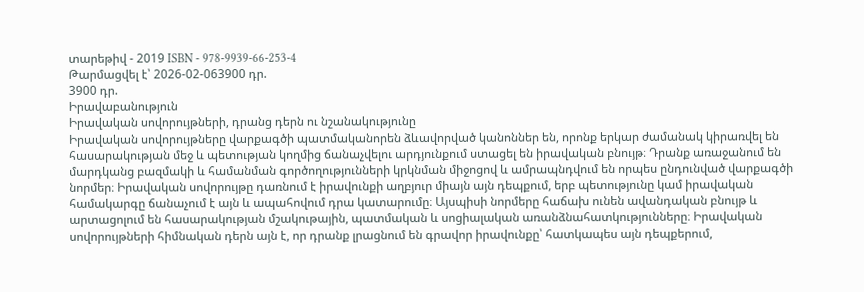տարեթիվ - 2019 ISBN - 978-9939-66-253-4
Թարմացվել է՝ 2026-02-063900 դր.
3900 դր.
Իրավաբանություն
Իրավական սովորույթների, դրանց դերն ու նշանակությունը
Իրավական սովորույթները վարքագծի պատմականորեն ձևավորված կանոններ են, որոնք երկար ժամանակ կիրառվել են հասարակության մեջ և պետության կողմից ճանաչվելու արդյունքում ստացել են իրավական բնույթ։ Դրանք առաջանում են մարդկանց բազմակի և համանման գործողությունների կրկնման միջոցով և ամրապնդվում են որպես ընդունված վարքագծի նորմեր։ Իրավական սովորույթը դառնում է իրավունքի աղբյուր միայն այն դեպքում, երբ պետությունը կամ իրավական համակարգը ճանաչում է այն և ապահովում դրա կատարումը։ Այսպիսի նորմերը հաճախ ունեն ավանդական բնույթ և արտացոլում են հասարակության մշակութային, պատմական և սոցիալական առանձնահատկությունները։ Իրավական սովորույթների հիմնական դերն այն է, որ դրանք լրացնում են գրավոր իրավունքը՝ հատկապես այն դեպքերում,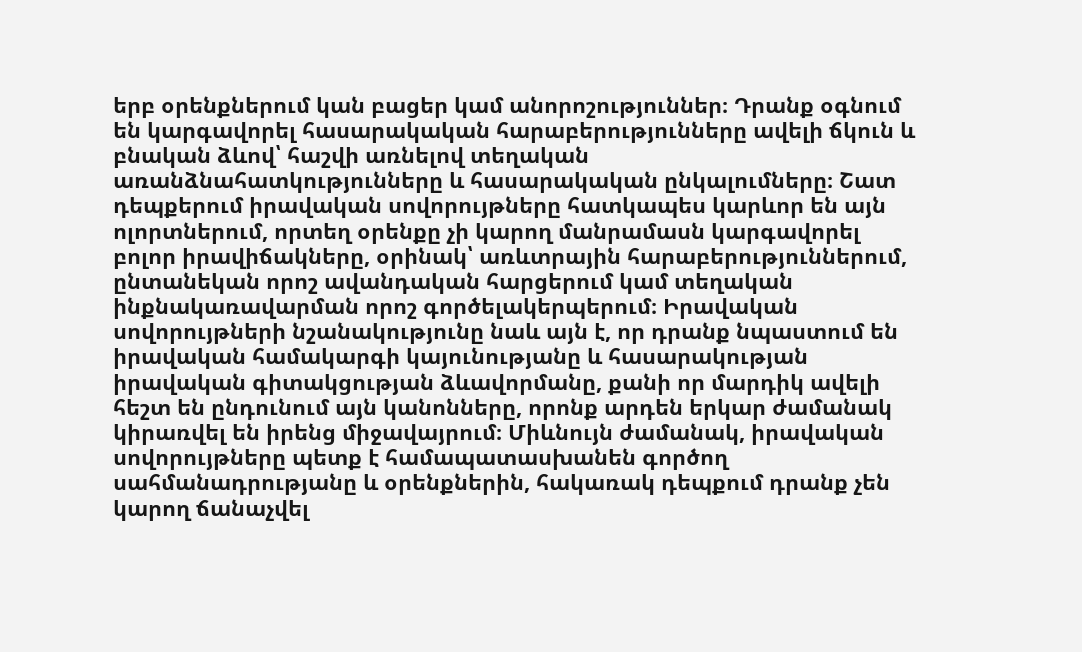երբ օրենքներում կան բացեր կամ անորոշություններ։ Դրանք օգնում են կարգավորել հասարակական հարաբերությունները ավելի ճկուն և բնական ձևով՝ հաշվի առնելով տեղական առանձնահատկությունները և հասարակական ընկալումները։ Շատ դեպքերում իրավական սովորույթները հատկապես կարևոր են այն ոլորտներում, որտեղ օրենքը չի կարող մանրամասն կարգավորել բոլոր իրավիճակները, օրինակ՝ առևտրային հարաբերություններում, ընտանեկան որոշ ավանդական հարցերում կամ տեղական ինքնակառավարման որոշ գործելակերպերում։ Իրավական սովորույթների նշանակությունը նաև այն է, որ դրանք նպաստում են իրավական համակարգի կայունությանը և հասարակության իրավական գիտակցության ձևավորմանը, քանի որ մարդիկ ավելի հեշտ են ընդունում այն կանոնները, որոնք արդեն երկար ժամանակ կիրառվել են իրենց միջավայրում։ Միևնույն ժամանակ, իրավական սովորույթները պետք է համապատասխանեն գործող սահմանադրությանը և օրենքներին, հակառակ դեպքում դրանք չեն կարող ճանաչվել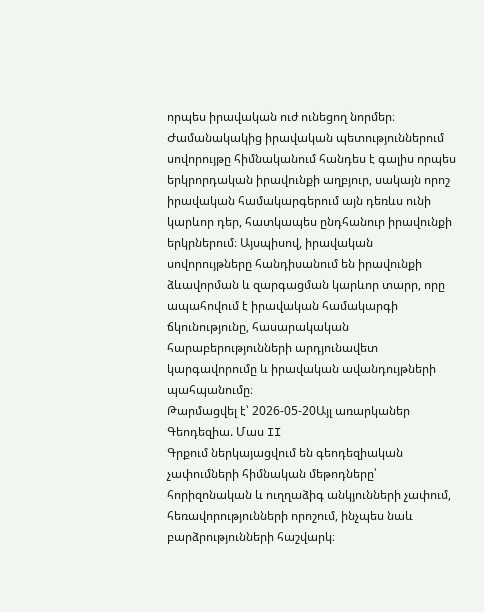որպես իրավական ուժ ունեցող նորմեր։ Ժամանակակից իրավական պետություններում սովորույթը հիմնականում հանդես է գալիս որպես երկրորդական իրավունքի աղբյուր, սակայն որոշ իրավական համակարգերում այն դեռևս ունի կարևոր դեր, հատկապես ընդհանուր իրավունքի երկրներում։ Այսպիսով, իրավական սովորույթները հանդիսանում են իրավունքի ձևավորման և զարգացման կարևոր տարր, որը ապահովում է իրավական համակարգի ճկունությունը, հասարակական հարաբերությունների արդյունավետ կարգավորումը և իրավական ավանդույթների պահպանումը։
Թարմացվել է՝ 2026-05-20Այլ առարկաներ
Գեոդեզիա. Մաս II
Գրքում ներկայացվում են գեոդեզիական չափումների հիմնական մեթոդները՝ հորիզոնական և ուղղաձիգ անկյունների չափում, հեռավորությունների որոշում, ինչպես նաև բարձրությունների հաշվարկ։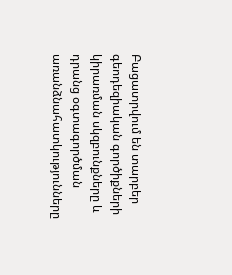Բացատրվում են տարբեր գեոդեզիական գործիքների կիրառման սկզբունքները և դրանց օգտագործման առանձնահատկությունները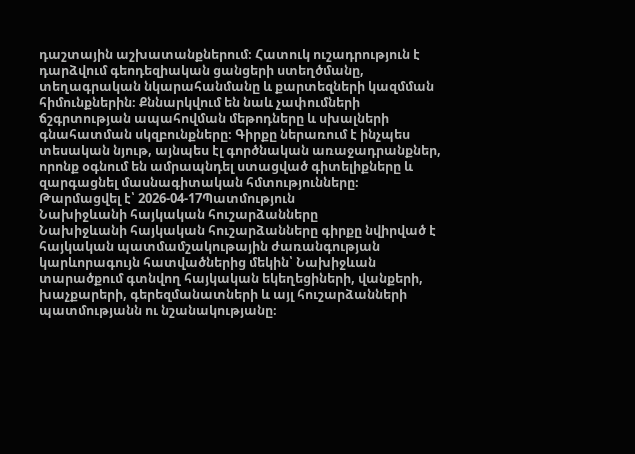դաշտային աշխատանքներում։ Հատուկ ուշադրություն է դարձվում գեոդեզիական ցանցերի ստեղծմանը, տեղագրական նկարահանմանը և քարտեզների կազմման հիմունքներին։ Քննարկվում են նաև չափումների ճշգրտության ապահովման մեթոդները և սխալների գնահատման սկզբունքները։ Գիրքը ներառում է ինչպես տեսական նյութ, այնպես էլ գործնական առաջադրանքներ, որոնք օգնում են ամրապնդել ստացված գիտելիքները և զարգացնել մասնագիտական հմտությունները։
Թարմացվել է՝ 2026-04-17Պատմություն
Նախիջևանի հայկական հուշարձանները
Նախիջևանի հայկական հուշարձանները գիրքը նվիրված է հայկական պատմամշակութային ժառանգության կարևորագույն հատվածներից մեկին՝ Նախիջևան տարածքում գտնվող հայկական եկեղեցիների, վանքերի, խաչքարերի, գերեզմանատների և այլ հուշարձանների պատմությանն ու նշանակությանը։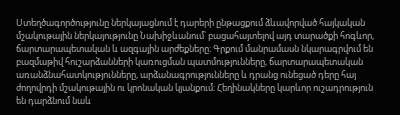Ստեղծագործությունը ներկայացնում է դարերի ընթացքում ձևավորված հայկական մշակութային ներկայությունը Նախիջևանում՝ բացահայտելով այդ տարածքի հոգևոր, ճարտարապետական և ազգային արժեքները։ Գրքում մանրամասն նկարագրվում են բազմաթիվ հուշարձանների կառուցման պատմությունները, ճարտարապետական առանձնահատկությունները, արձանագրությունները և դրանց ունեցած դերը հայ ժողովրդի մշակութային ու կրոնական կյանքում։ Հեղինակները կարևոր ուշադրություն են դարձնում նաև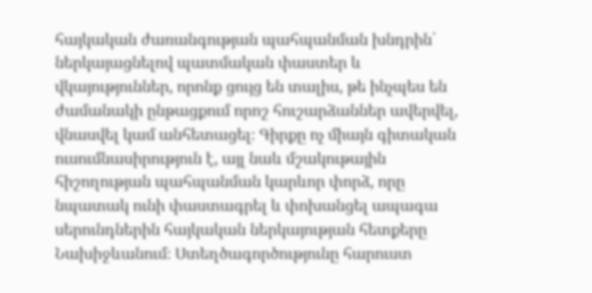հայկական ժառանգության պահպանման խնդրին՝ ներկայացնելով պատմական փաստեր և վկայություններ, որոնք ցույց են տալիս, թե ինչպես են ժամանակի ընթացքում որոշ հուշարձաններ ավերվել, վնասվել կամ անհետացել։ Գիրքը ոչ միայն գիտական ուսումնասիրություն է, այլ նաև մշակութային հիշողության պահպանման կարևոր փորձ, որը նպատակ ունի փաստագրել և փոխանցել ապագա սերունդներին հայկական ներկայության հետքերը Նախիջևանում։ Ստեղծագործությունը հարուստ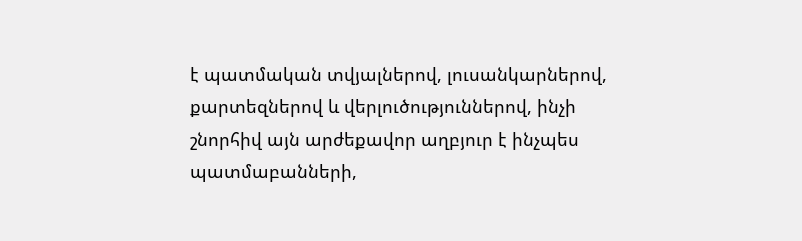է պատմական տվյալներով, լուսանկարներով, քարտեզներով և վերլուծություններով, ինչի շնորհիվ այն արժեքավոր աղբյուր է ինչպես պատմաբանների,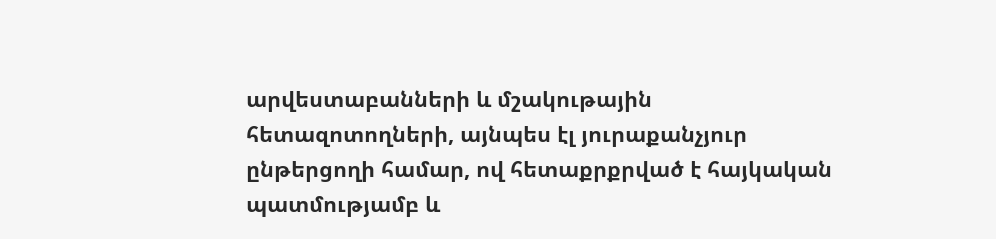արվեստաբանների և մշակութային հետազոտողների, այնպես էլ յուրաքանչյուր ընթերցողի համար, ով հետաքրքրված է հայկական պատմությամբ և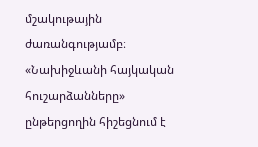մշակութային ժառանգությամբ։ «Նախիջևանի հայկական հուշարձանները» ընթերցողին հիշեցնում է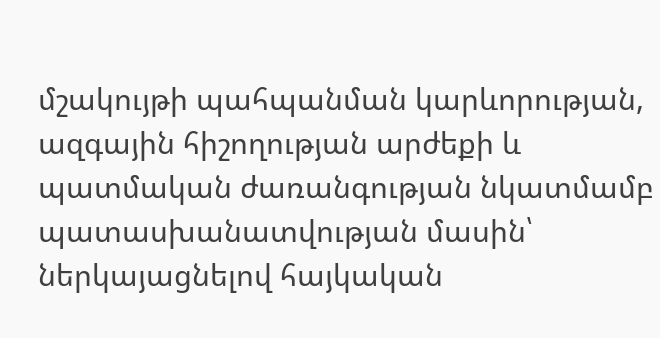մշակույթի պահպանման կարևորության, ազգային հիշողության արժեքի և պատմական ժառանգության նկատմամբ պատասխանատվության մասին՝ ներկայացնելով հայկական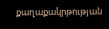քաղաքակրթության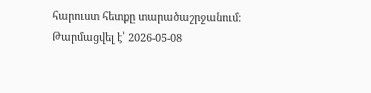հարուստ հետքը տարածաշրջանում։
Թարմացվել է՝ 2026-05-08